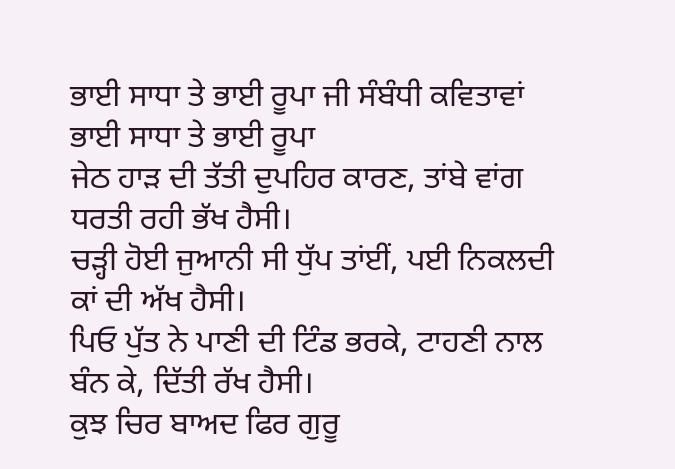ਭਾਈ ਸਾਧਾ ਤੇ ਭਾਈ ਰੂਪਾ ਜੀ ਸੰਬੰਧੀ ਕਵਿਤਾਵਾਂ
ਭਾਈ ਸਾਧਾ ਤੇ ਭਾਈ ਰੂਪਾ
ਜੇਠ ਹਾੜ ਦੀ ਤੱਤੀ ਦੁਪਹਿਰ ਕਾਰਣ, ਤਾਂਬੇ ਵਾਂਗ ਧਰਤੀ ਰਹੀ ਭੱਖ ਹੈਸੀ।
ਚੜ੍ਹੀ ਹੋਈ ਜੁਆਨੀ ਸੀ ਧੁੱਪ ਤਾਂਈਂ, ਪਈ ਨਿਕਲਦੀ ਕਾਂ ਦੀ ਅੱਖ ਹੈਸੀ।
ਪਿਓ ਪੁੱਤ ਨੇ ਪਾਣੀ ਦੀ ਟਿੰਡ ਭਰਕੇ, ਟਾਹਣੀ ਨਾਲ ਬੰਨ ਕੇ, ਦਿੱਤੀ ਰੱਖ ਹੈਸੀ।
ਕੁਝ ਚਿਰ ਬਾਅਦ ਫਿਰ ਗੁਰੂ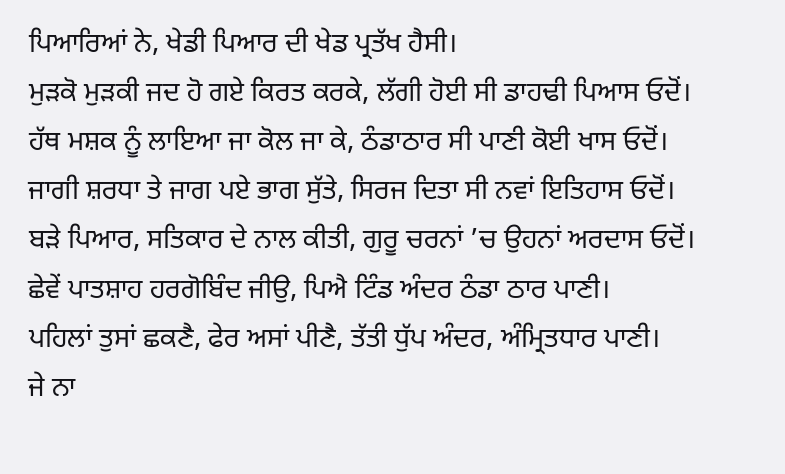ਪਿਆਰਿਆਂ ਨੇ, ਖੇਡੀ ਪਿਆਰ ਦੀ ਖੇਡ ਪ੍ਰਤੱਖ ਹੈਸੀ।
ਮੁੜਕੋ ਮੁੜਕੀ ਜਦ ਹੋ ਗਏ ਕਿਰਤ ਕਰਕੇ, ਲੱਗੀ ਹੋਈ ਸੀ ਡਾਹਢੀ ਪਿਆਸ ਓਦੋਂ।
ਹੱਥ ਮਸ਼ਕ ਨੂੰ ਲਾਇਆ ਜਾ ਕੋਲ ਜਾ ਕੇ, ਠੰਡਾਠਾਰ ਸੀ ਪਾਣੀ ਕੋਈ ਖਾਸ ਓਦੋਂ।
ਜਾਗੀ ਸ਼ਰਧਾ ਤੇ ਜਾਗ ਪਏ ਭਾਗ ਸੁੱਤੇ, ਸਿਰਜ ਦਿਤਾ ਸੀ ਨਵਾਂ ਇਤਿਹਾਸ ਓਦੋਂ।
ਬੜੇ ਪਿਆਰ, ਸਤਿਕਾਰ ਦੇ ਨਾਲ ਕੀਤੀ, ਗੁਰੂ ਚਰਨਾਂ ’ਚ ਉਹਨਾਂ ਅਰਦਾਸ ਓਦੋਂ।
ਛੇਵੇਂ ਪਾਤਸ਼ਾਹ ਹਰਗੋਬਿੰਦ ਜੀਉ, ਪਿਐ ਟਿੰਡ ਅੰਦਰ ਠੰਡਾ ਠਾਰ ਪਾਣੀ।
ਪਹਿਲਾਂ ਤੁਸਾਂ ਛਕਣੈ, ਫੇਰ ਅਸਾਂ ਪੀਣੈ, ਤੱਤੀ ਧੁੱਪ ਅੰਦਰ, ਅੰਮ੍ਰਿਤਧਾਰ ਪਾਣੀ।
ਜੇ ਨਾ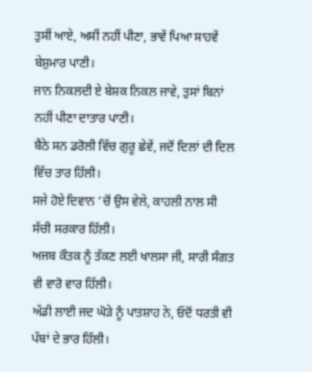ਤੁਸੀਂ ਆਏ, ਅਸੀਂ ਨਹੀਂ ਪੀਣਾ, ਭਾਵੇਂ ਪਿਆ ਸਾਹਵੇਂ ਬੇਸ਼ੁਮਾਰ ਪਾਣੀ।
ਜਾਨ ਨਿਕਲਦੀ ਏ ਬੇਸ਼ਕ ਨਿਕਲ ਜਾਵੇ, ਤੁਸਾਂ ਬਿਨਾਂ ਨਹੀਂ ਪੀਣਾ ਦਾਤਾਰ ਪਾਣੀ।
ਬੈਠੇ ਸਨ ਡਰੋਲੀ ਵਿੱਚ ਗੁਰੂ ਛੇਵੇਂ, ਜਦੋਂ ਦਿਲਾਂ ਦੀ ਦਿਲ ਵਿੱਚ ਤਾਰ ਹਿੱਲੀ।
ਸਜੇ ਹੋਏ ਦਿਵਾਨ ’ਚੋਂ ਉਸ ਵੇਲੇ, ਕਾਹਲੀ ਨਾਲ ਸੀ ਸੱਚੀ ਸਰਕਾਰ ਹਿੱਲੀ।
ਅਜਬ ਕੌਤਕ ਨੂੰ ਤੱਕਣ ਲਈ ਖਾਲਸਾ ਜੀ, ਸਾਰੀ ਸੰਗਤ ਵੀ ਵਾਰੋ ਵਾਰ ਹਿੱਲੀ।
ਅੱਡੀ ਲਾਈ ਜਦ ਘੋੜੇ ਨੂੰ ਪਾਤਸ਼ਾਹ ਨੇ, ਓਦੋਂ ਧਰਤੀ ਵੀ ਪੱਬਾਂ ਦੇ ਭਾਰ ਹਿੱਲੀ।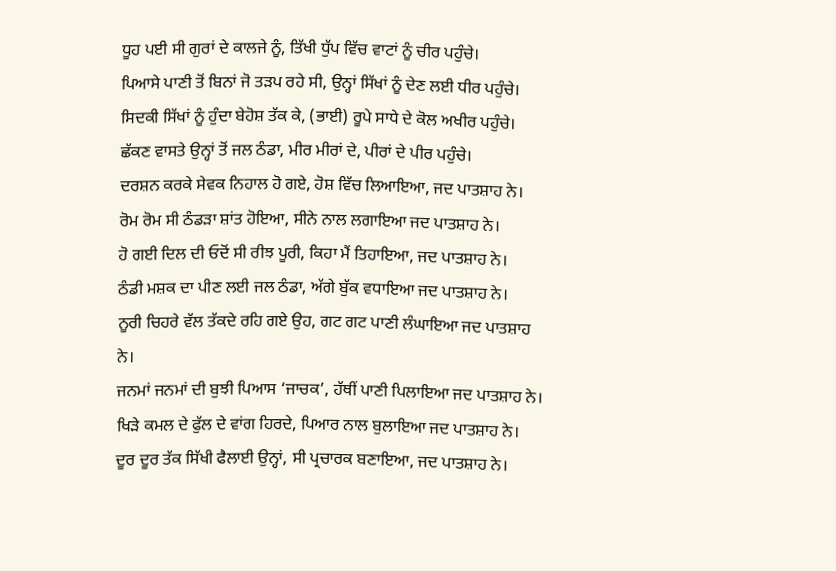ਧੂਹ ਪਈ ਸੀ ਗੁਰਾਂ ਦੇ ਕਾਲਜੇ ਨੂੰ, ਤਿੱਖੀ ਧੁੱਪ ਵਿੱਚ ਵਾਟਾਂ ਨੂੰ ਚੀਰ ਪਹੁੰਚੇ।
ਪਿਆਸੇ ਪਾਣੀ ਤੋਂ ਬਿਨਾਂ ਜੋ ਤੜਪ ਰਹੇ ਸੀ, ਉਨ੍ਹਾਂ ਸਿੱਖਾਂ ਨੂੰ ਦੇਣ ਲਈ ਧੀਰ ਪਹੁੰਚੇ।
ਸਿਦਕੀ ਸਿੱਖਾਂ ਨੂੰ ਹੁੰਦਾ ਬੇਹੋਸ਼ ਤੱਕ ਕੇ, (ਭਾਈ) ਰੂਪੇ ਸਾਧੇ ਦੇ ਕੋਲ ਅਖੀਰ ਪਹੁੰਚੇ।
ਛੱਕਣ ਵਾਸਤੇ ਉਨ੍ਹਾਂ ਤੋਂ ਜਲ ਠੰਡਾ, ਮੀਰ ਮੀਰਾਂ ਦੇ, ਪੀਰਾਂ ਦੇ ਪੀਰ ਪਹੁੰਚੇ।
ਦਰਸ਼ਨ ਕਰਕੇ ਸੇਵਕ ਨਿਹਾਲ ਹੋ ਗਏ, ਹੋਸ਼ ਵਿੱਚ ਲਿਆਇਆ, ਜਦ ਪਾਤਸ਼ਾਹ ਨੇ।
ਰੋਮ ਰੋਮ ਸੀ ਠੰਡੜਾ ਸ਼ਾਂਤ ਹੋਇਆ, ਸੀਨੇ ਨਾਲ ਲਗਾਇਆ ਜਦ ਪਾਤਸ਼ਾਹ ਨੇ।
ਹੋ ਗਈ ਦਿਲ ਦੀ ਓਦੋਂ ਸੀ ਰੀਝ ਪੂਰੀ, ਕਿਹਾ ਮੈਂ ਤਿਹਾਇਆ, ਜਦ ਪਾਤਸ਼ਾਹ ਨੇ।
ਠੰਡੀ ਮਸ਼ਕ ਦਾ ਪੀਣ ਲਈ ਜਲ ਠੰਡਾ, ਅੱਗੇ ਬੁੱਕ ਵਧਾਇਆ ਜਦ ਪਾਤਸ਼ਾਹ ਨੇ।
ਨੂਰੀ ਚਿਹਰੇ ਵੱਲ ਤੱਕਦੇ ਰਹਿ ਗਏ ਉਹ, ਗਟ ਗਟ ਪਾਣੀ ਲੰਘਾਇਆ ਜਦ ਪਾਤਸ਼ਾਹ ਨੇ।
ਜਨਮਾਂ ਜਨਮਾਂ ਦੀ ਬੁਝੀ ਪਿਆਸ ‘ਜਾਚਕ’, ਹੱਥੀਂ ਪਾਣੀ ਪਿਲਾਇਆ ਜਦ ਪਾਤਸ਼ਾਹ ਨੇ।
ਖਿੜੇ ਕਮਲ ਦੇ ਫੁੱਲ ਦੇ ਵਾਂਗ ਹਿਰਦੇ, ਪਿਆਰ ਨਾਲ ਬੁਲਾਇਆ ਜਦ ਪਾਤਸ਼ਾਹ ਨੇ।
ਦੂਰ ਦੂਰ ਤੱਕ ਸਿੱਖੀ ਫੈਲਾਈ ਉਨ੍ਹਾਂ, ਸੀ ਪ੍ਰਚਾਰਕ ਬਣਾਇਆ, ਜਦ ਪਾਤਸ਼ਾਹ ਨੇ।